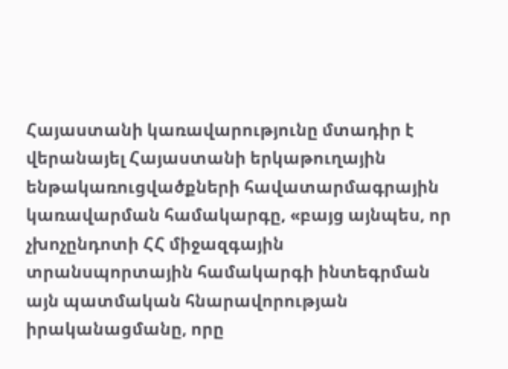Հայաստանի կառավարությունը մտադիր է վերանայել Հայաստանի երկաթուղային ենթակառուցվածքների հավատարմագրային կառավարման համակարգը, «բայց այնպես, որ չխոչընդոտի ՀՀ միջազգային տրանսպորտային համակարգի ինտեգրման այն պատմական հնարավորության իրականացմանը, որը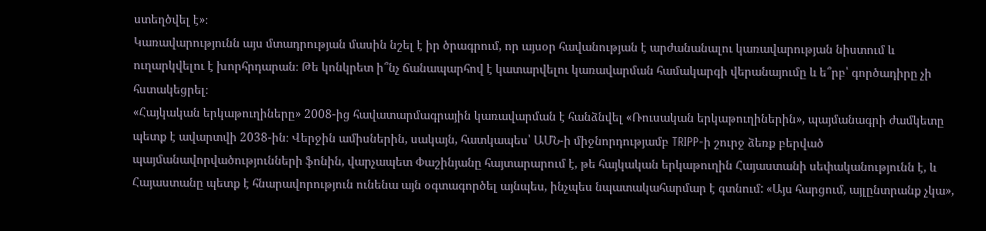ստեղծվել է»։
Կառավարությունն այս մտադրության մասին նշել է իր ծրագրում, որ այսօր հավանության է արժանանալու կառավարության նիստում և ուղարկվելու է խորհրդարան։ Թե կոնկրետ ի՞նչ ճանապարհով է կատարվելու կառավարման համակարգի վերանայումը և ե՞րբ՝ գործադիրը չի հստակեցրել։
«Հայկական երկաթուղիները» 2008-ից հավատարմագրային կառավարման է հանձնվել «Ռուսական երկաթուղիներին», պայմանագրի ժամկետը պետք է ավարտվի 2038-ին։ Վերջին ամիսներին, սակայն, հատկապես՝ ԱՄՆ-ի միջնորդությամբ TRIPP-ի շուրջ ձեռք բերված պայմանավորվածությունների ֆոնին, վարչապետ Փաշինյանը հայտարարում է, թե հայկական երկաթուղին Հայաստանի սեփականությունն է, և Հայաստանը պետք է հնարավորություն ունենա այն օգտագործել այնպես, ինչպես նպատակահարմար է գտնում: «Այս հարցում, այլընտրանք չկա»,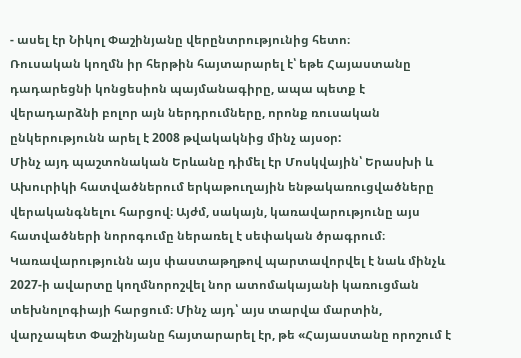- ասել էր Նիկոլ Փաշինյանը վերընտրությունից հետո։
Ռուսական կողմն իր հերթին հայտարարել է՝ եթե Հայաստանը դադարեցնի կոնցեսիոն պայմանագիրը, ապա պետք է վերադարձնի բոլոր այն ներդրումները, որոնք ռուսական ընկերությունն արել է 2008 թվակակնից մինչ այսօր:
Մինչ այդ պաշտոնական Երևանը դիմել էր Մոսկվային՝ Երասխի և Ախուրիկի հատվածներում երկաթուղային ենթակառուցվածները վերականգնելու հարցով։ Այժմ, սակայն, կառավարությունը այս հատվածների նորոգումը ներառել է սեփական ծրագրում։
Կառավարությունն այս փաստաթղթով պարտավորվել է նաև մինչև 2027-ի ավարտը կողմնորոշվել նոր ատոմակայանի կառուցման տեխնոլոգիայի հարցում։ Մինչ այդ՝ այս տարվա մարտին, վարչապետ Փաշինյանը հայտարարել էր, թե «Հայաստանը որոշում է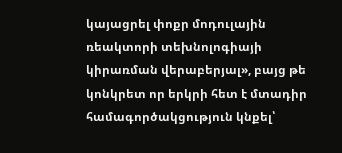կայացրել փոքր մոդուլային ռեակտորի տեխնոլոգիայի կիրառման վերաբերյալ», բայց թե կոնկրետ որ երկրի հետ է մտադիր համագործակցություն կնքել՝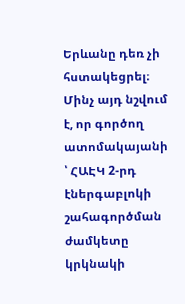Երևանը դեռ չի հստակեցրել։
Մինչ այդ նշվում է, որ գործող ատոմակայանի ՝ ՀԱԷԿ 2-րդ էներգաբլոկի շահագործման ժամկետը կրկնակի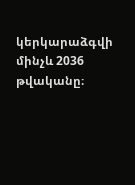կերկարաձգվի մինչև 2036 թվականը։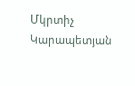Մկրտիչ Կարապետյան